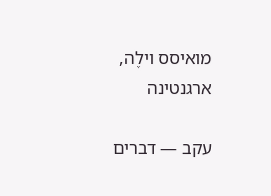מואיסס וילֶה, ארגנטינה

עקב — דברים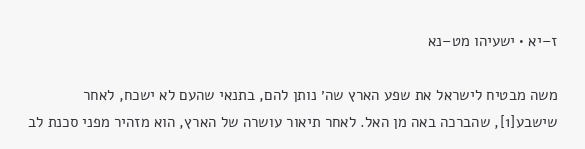ז–יא • ישעיהו מט–נא

משה מבטיח לישראל את שפע הארץ שה׳ נותן להם, בתנאי שהעם לא ישכח, לאחר שישבע[1], שהברכה באה מן האל. לאחר תיאור עושרה של הארץ, הוא מזהיר מפני סכנת לב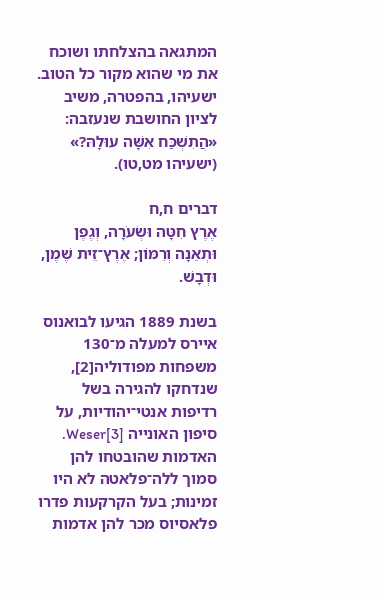המתגאה בהצלחתו ושוכח את מי שהוא מקור כל הטוב. ישעיהו, בהפטרה, משיב לציון החושבת שנעזבה: «הֲתִשְׁכַּח אִשָּׁה עוּלָהּ?» (ישעיהו מט,טו).

דברים ח,ח
אֶרֶץ חִטָּה וּשְׂעֹרָה, וְגֶפֶן וּתְאֵנָה וְרִמּוֹן; אֶרֶץ־זֵית שֶׁמֶן, וּדְבָשׁ.

בשנת 1889 הגיעו לבואנוס איירס למעלה מ־130 משפחות מפודוליה[2], שנדחקו להגירה בשל רדיפות אנטי־יהודיות, על סיפון האונייה Weser[3]. האדמות שהובטחו להן סמוך ללה־פלאטה לא היו זמינות; בעל הקרקעות פדרו פלאסיוס מכר להן אדמות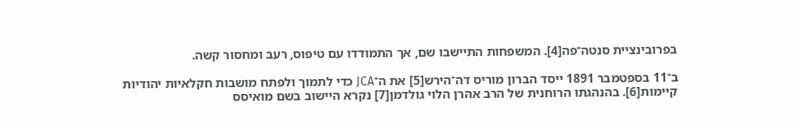בפרובינציית סנטה־פה[4]. המשפחות התיישבו שם, אך התמודדו עם טיפוס, רעב ומחסור קשה.

ב־11 בספטמבר 1891 ייסד הברון מוריס דה־הירש[5] את ה־JCA כדי לתמוך ולפתח מושבות חקלאיות יהודיות קיימות[6]. בהנהגתו הרוחנית של הרב אהרן הלוי גולדמן[7] נקרא היישוב בשם מואיסס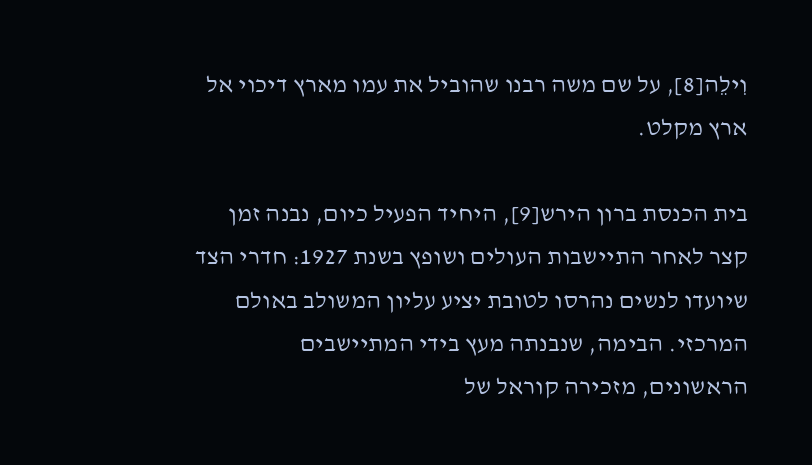וִילֵה[8], על שם משה רבנו שהוביל את עמו מארץ דיכוי אל ארץ מקלט.

בית הכנסת ברון הירש[9], היחיד הפעיל כיום, נבנה זמן קצר לאחר התיישבות העולים ושופץ בשנת 1927: חדרי הצד שיועדו לנשים נהרסו לטובת יציע עליון המשולב באולם המרכזי. הבימה, שנבנתה מעץ בידי המתיישבים הראשונים, מזכירה קוראל של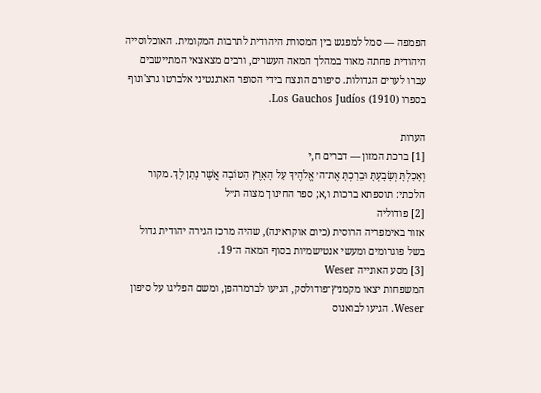הפמפה — סמל למפגש בין המסורת היהודית לתרבות המקומית. האוכלוסייה היהודית פחתה מאוד במהלך המאה העשרים, ורבים מצאצאי המתיישבים עברו לערים הגדולות. סיפורם הונצח בידי הסופר הארגנטיני אלברטו גרצ'ונוף בספרו Los Gauchos Judíos (1910).

הערות
[1] ברכת המזון — דברים ח,י
וְאָכַלְתָּ וְשָׂבָעְתָּ וּבֵרַכְתָּ אֶת־ה׳ אֱלֹהֶיךָ עַל הָאָרֶץ הַטּוֹבָה אֲשֶׁר נָתַן לָךְ. מקור הלכתי: תוספתא ברכות ו,א; ספר החינוך מצוה ת״ל
[2] פודוליה
אזור באימפריה הרוסית (כיום אוקראינה), שהיה מרכז הגירה יהודית גדול בשל פוגרומים ומעשי אנטישמיות בסוף המאה ה־19.
[3] מסע האונייה Weser
המשפחות יצאו מקמניץ־פודולסק, הגיעו לברמרהפן, ומשם הפליגו על סיפון Weser. הגיעו לבואנוס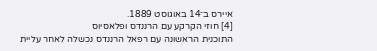איירס ב־14 באוגוסט 1889.
[4] חוזי הקרקע עם הרננדס ופלאסיוס
התוכנית הראשונה עם רפאל הרננדס נכשלה לאחר עליית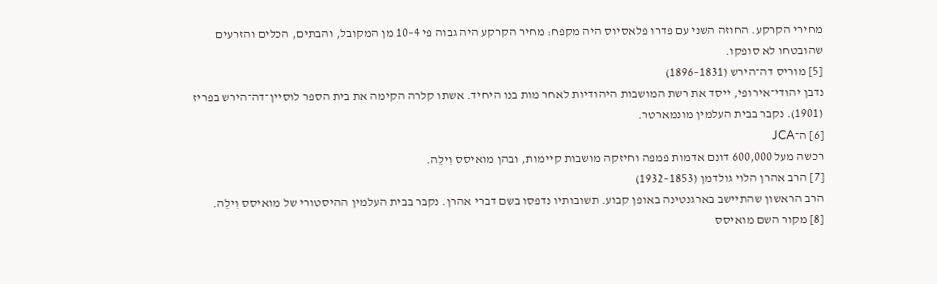מחירי הקרקע. החוזה השני עם פדרו פלאסיוס היה מקפח: מחיר הקרקע היה גבוה פי 4–10 מן המקובל, והבתים, הכלים והזרעים שהובטחו לא סופקו.
[5] מוריס דה־הירש (1831–1896)
נדבן יהודי־אירופי, ייסד את רשת המושבות היהודיות לאחר מות בנו היחיד. אשתו קלרה הקימה את בית הספר לוסיין־דה־הירש בפריז (1901). נקבר בבית העלמין מונמארטר.
[6] ה־JCA
רכשה מעל 600,000 דונם אדמות פמפה וחיזקה מושבות קיימות, ובהן מואיסס וִילֵה.
[7] הרב אהרן הלוי גולדמן (1853–1932)
הרב הראשון שהתיישב בארגנטינה באופן קבוע. תשובותיו נדפסו בשם דברי אהרן. נקבר בבית העלמין ההיסטורי של מואיסס וִילֵה.
[8] מקור השם מואיסס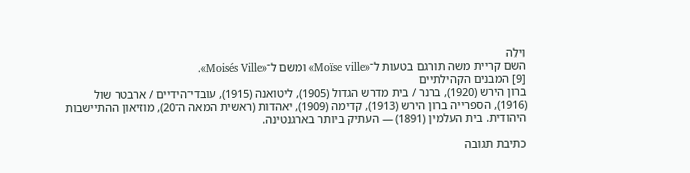וִילֵה
השם קריית משה תורגם בטעות ל־«Moïse ville» ומשם ל־«Moisés Ville».
[9] המבנים הקהילתיים
ברון הירש (1920), ברנר / בית מדרש הגדול (1905), ליטואנה (1915), עובדי־הידיים / ארבטר שול (1916), הספרייה ברון הירש (1913), קדימה (1909), יאהדות (ראשית המאה ה־20), מוזיאון ההתיישבות היהודית. בית העלמין (1891) — העתיק ביותר בארגנטינה.

כתיבת תגובה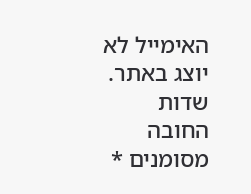האימייל לא יוצג באתר. שדות החובה מסומנים *